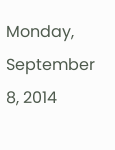Monday, September 8, 2014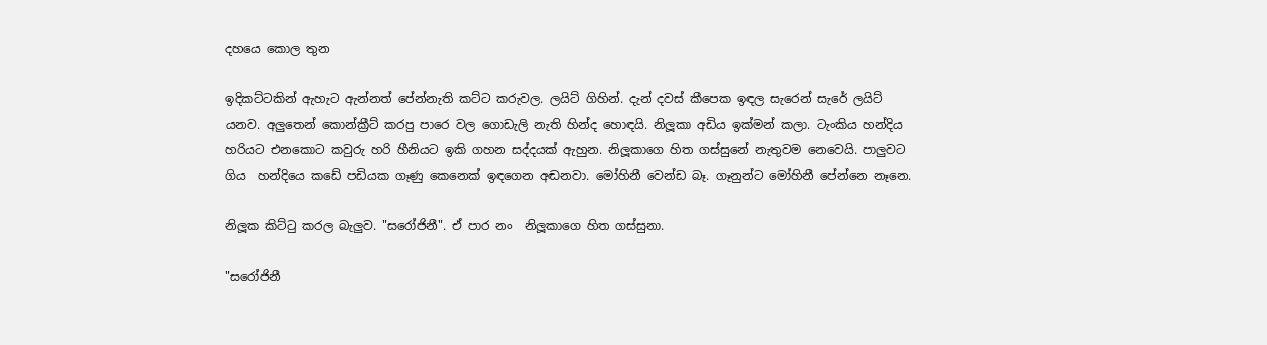දහයෙ කොල තුන

ඉදිකට්ටකින් ඇහැට ඇන්නත් පේන්නැති කට්ට කරුවල. ලයිට් ගිහින්. දැන් දවස් කීපෙක ඉඳල සැරෙන් සැරේ ලයිට් යනව. අලුතෙන් කොන්ක්‍රීට් කරපු පාරෙ වල ගොඩැලි නැති හින්ද හොඳයි. නිලූකා අඩිය ඉක්මන් කලා. ටැංකිය හන්දිය හරියට එනකොට කවුරු හරි හීනියට ඉකි ගහන සද්දයක් ඇහුන. නිලූකාගෙ හිත ගස්සුනේ නැතුවම නෙවෙයි. පාලුවට ගිය  හන්දියෙ කඩේ පඩියක ගෑණු කෙනෙක් ඉඳගෙන අඬනවා. මෝහිනී වෙන්ඩ බෑ. ගෑනුන්ට මෝහිනී පේන්නෙ නෑනෙ.

නිලූක කිට්ටු කරල බැලුව. "සරෝජිනී". ඒ පාර නං  නිලූකාගෙ හිත ගස්සුනා.

"සරෝජිනී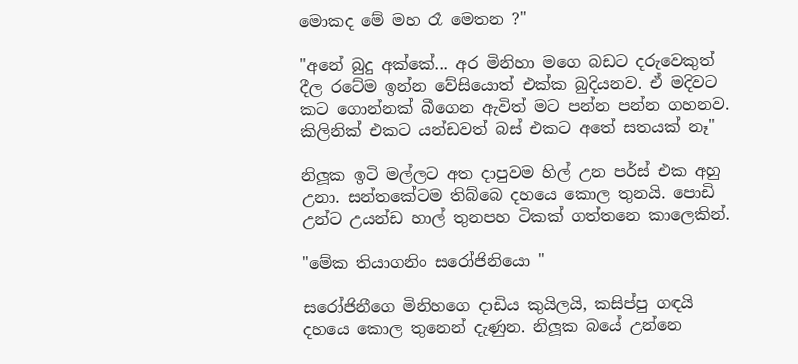මොකද මේ මහ රෑ මෙතන ?"

"අනේ බුදු අක්කේ... අර මිනිහා මගෙ බඩට දරුවෙකුත් දීල රටේම ඉන්න වේසියොත් එක්ක බුදියනව. ඒ මදිවට කට ගොන්නක් බීගෙන ඇවිත් මට පන්න පන්න ගහනව. කිලිනික් එකට යන්ඩවත් බස් එකට අතේ සතයක් නෑ"

නිලූක ඉටි මල්ලට අත දාපුවම හිල් උන පර්ස් එක අහු උනා. සන්තකේටම තිබ්බෙ දහයෙ කොල තුනයි. පොඩි උන්ට උයන්ඩ හාල් තුනපහ ටිකක් ගත්තනෙ කාලෙකින්.

"මේක තියාගනිං සරෝජිනියො "

සරෝජිනීගෙ මිනිහගෙ දාඩිය කුයිලයි, කසිප්පු ගඳයි දහයෙ කොල තුනෙන් දැණුන. නිලූක බයේ උන්නෙ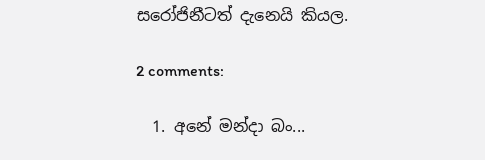සරෝජිනීටත් දැනෙයි කියල.

2 comments:

  1. අනේ මන්දා බං...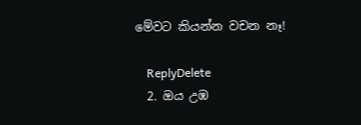මේවට කියන්න වචන නෑ!

    ReplyDelete
  2. ඔය උඹ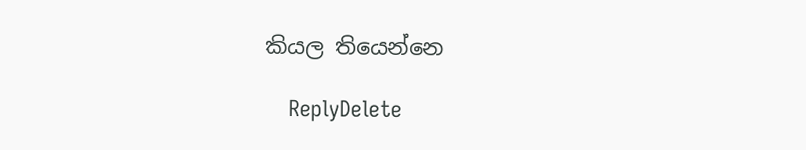කියල තියෙන්නෙ

    ReplyDelete